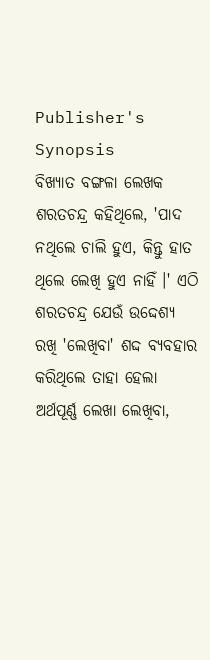Publisher's Synopsis
ବିଖ୍ୟାତ ବଙ୍ଗଳା ଲେଖକ ଶରତଚନ୍ଦ୍ର କହିଥିଲେ, 'ପାଦ ନଥିଲେ ଚାଲି ହୁଏ, କିନ୍ତୁ ହାତ ଥିଲେ ଲେଖି ହୁଏ ନାହିଁ ।' ଏଠି ଶରତଚନ୍ଦ୍ର ଯେଉଁ ଉଦ୍ଦେଶ୍ୟ ରଖି 'ଲେଖିବା' ଶଦ୍ଦ ବ୍ୟବହାର କରିଥିଲେ ତାହା ହେଲା ଅର୍ଥପୂର୍ଣ୍ଣ ଲେଖା ଲେଖିବା,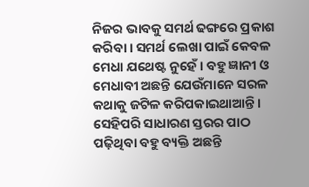ନିଜର ଭାବକୁ ସମର୍ଥ ଢଙ୍ଗରେ ପ୍ରକାଶ କରିବା । ସମର୍ଥ ଲେଖା ପାଇଁ କେବଳ ମେଧା ଯଥେଷ୍ଟ ନୁହେଁ । ବହୁ ଜ୍ଞାନୀ ଓ ମେଧାବୀ ଅଛନ୍ତି ଯେଉଁମାନେ ସରଳ କଥାକୁ ଜଟିଳ କରିପକାଇଥାଆନ୍ତି । ସେହିପରି ସାଧାରଣ ସ୍ତରର ପାଠ ପଢ଼ିଥିବା ବହୁ ବ୍ୟକ୍ତି ଅଛନ୍ତି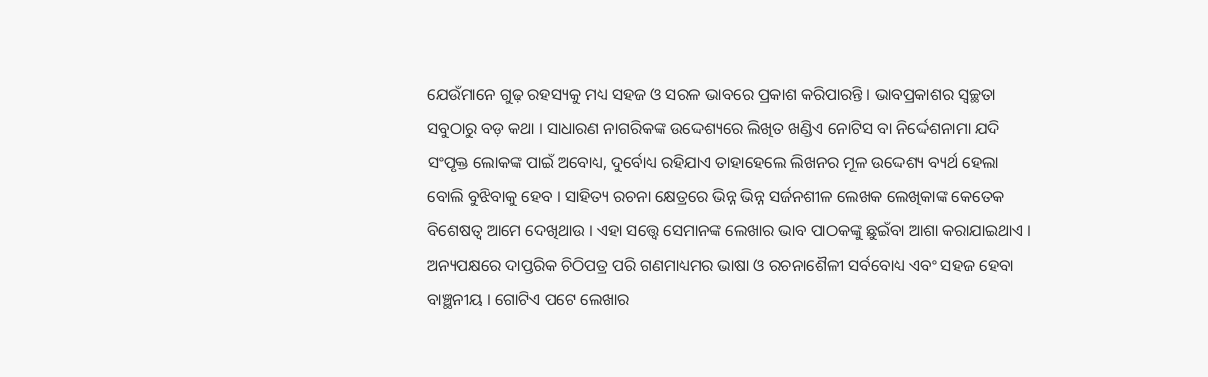ଯେଉଁମାନେ ଗୁଢ଼ ରହସ୍ୟକୁ ମଧ୍ୟ ସହଜ ଓ ସରଳ ଭାବରେ ପ୍ରକାଶ କରିପାରନ୍ତି । ଭାବପ୍ରକାଶର ସ୍ୱଚ୍ଛତା ସବୁଠାରୁ ବଡ଼ କଥା । ସାଧାରଣ ନାଗରିକଙ୍କ ଉଦ୍ଦେଶ୍ୟରେ ଲିଖିତ ଖଣ୍ଡିଏ ନୋଟିସ ବା ନିର୍ଦ୍ଦେଶନାମା ଯଦି ସଂପୃକ୍ତ ଲୋକଙ୍କ ପାଇଁ ଅବୋଧ୍ୟ, ଦୁର୍ବୋଧ୍ୟ ରହିଯାଏ ତାହାହେଲେ ଲିଖନର ମୂଳ ଉଦ୍ଦେଶ୍ୟ ବ୍ୟର୍ଥ ହେଲା ବୋଲି ବୁଝିବାକୁ ହେବ । ସାହିତ୍ୟ ରଚନା କ୍ଷେତ୍ରରେ ଭିନ୍ନ ଭିନ୍ନ ସର୍ଜନଶୀଳ ଲେଖକ ଲେଖିକାଙ୍କ କେତେକ ବିଶେଷତ୍ୱ ଆମେ ଦେଖିଥାଉ । ଏହା ସତ୍ତ୍ୱେ ସେମାନଙ୍କ ଲେଖାର ଭାବ ପାଠକଙ୍କୁ ଛୁଇଁବା ଆଶା କରାଯାଇଥାଏ । ଅନ୍ୟପକ୍ଷରେ ଦାପ୍ତରିକ ଚିଠିପତ୍ର ପରି ଗଣମାଧ୍ୟମର ଭାଷା ଓ ରଚନାଶୈଳୀ ସର୍ବବୋଧ୍ୟ ଏବଂ ସହଜ ହେବା ବାଞ୍ଛନୀୟ । ଗୋଟିଏ ପଟେ ଲେଖାର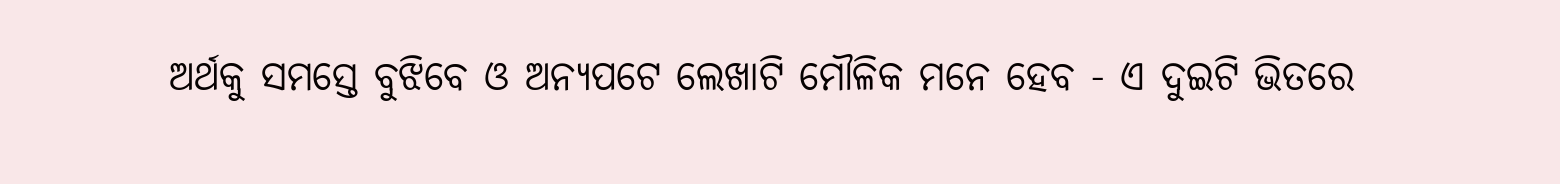ଅର୍ଥକୁ ସମସ୍ତେ ବୁଝିବେ ଓ ଅନ୍ୟପଟେ ଲେଖାଟି ମୌଳିକ ମନେ ହେବ - ଏ ଦୁଇଟି ଭିତରେ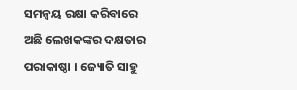ସମନ୍ୱୟ ରକ୍ଷା କରିବାରେ ଅଛି ଲେଖକଙ୍କର ଦକ୍ଷତାର ପରାକାଷ୍ଠା । ଜ୍ୟୋତି ସାହୁ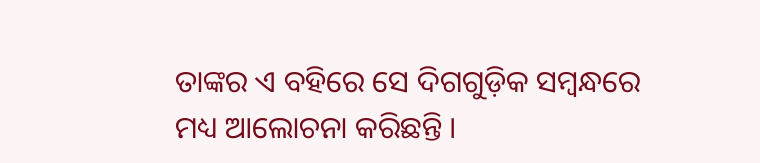ତାଙ୍କର ଏ ବହିରେ ସେ ଦିଗଗୁଡ଼ିକ ସମ୍ବନ୍ଧରେ ମଧ୍ୟ ଆଲୋଚନା କରିଛନ୍ତି ।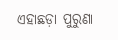ଏହାଛଡ଼ା ପୁରୁଣା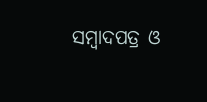ସମ୍ବାଦପତ୍ର ଓ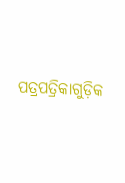ପତ୍ରପତ୍ରିକାଗୁଡ଼ିକ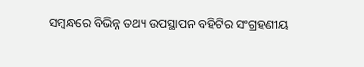ସମ୍ବନ୍ଧରେ ବିଭିନ୍ନ ତଥ୍ୟ ଉପସ୍ଥାପନ ବହିଟିର ସଂଗ୍ରହଣୀୟ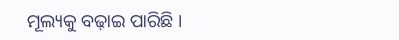ମୂଲ୍ୟକୁ ବଢ଼ାଇ ପାରିଛି ।